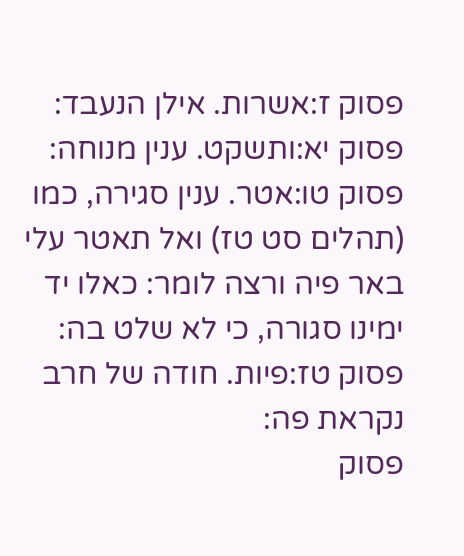פסוק ז:אשרות. אילן הנעבד:
פסוק יא:ותשקט. ענין מנוחה:
פסוק טו:אטר. ענין סגירה, כמו (תהלים סט טז) ואל תאטר עלי באר פיה ורצה לומר: כאלו יד ימינו סגורה, כי לא שלט בה:
פסוק טז:פיות. חודה של חרב נקראת פה:
פסוק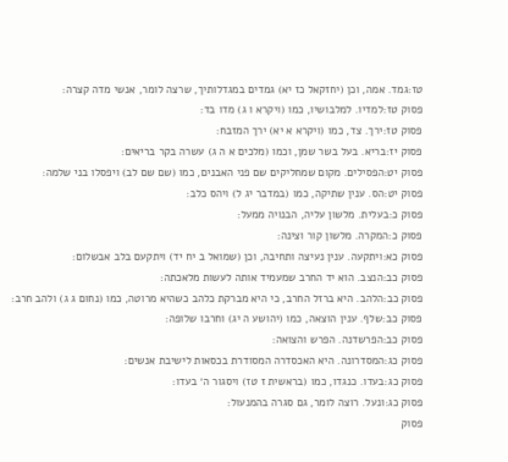טז:גמד. אמה, וכן (יחזקאל כז יא) גמדים במגדלותיך, שרצה לומר, אנשי מדה קצרה:
פסוק טז:למדיו. למלבושיו, כמו (ויקרא ו ג) מדו בד:
פסוק טז:ירך. צד, כמו (ויקרא א יא) ירך המזבח:
פסוק יז:בריא. בעל בשר שמן, וכמו (מלכים א ה ג) עשרה בקר בריאים:
פסוק יט:הפסילים. מקום שמחליקים שם פני האבנים, כמו (שם שם לב) ויפסלו בני שלמה:
פסוק יט:הס. ענין שתיקה, כמו (במדבר יג ל) ויהס כלב:
פסוק כ:בעלית. מלשון עליה, הבנויה ממעל:
פסוק כ:המקרה. מלשון קור וצינה:
פסוק כא:ויתקעה. ענין נעיצה ותחיבה, וכן (שמואל ב יח יד) ויתקעם בלב אבשלום:
פסוק כב:הנצב. הוא יד החרב שמעמיד אותה לעשות מלאכתה:
פסוק כב:הלהב. היא ברזל החרב, כי היא מברקת כלהב כשהיא מרוטה, כמו (נחום ג ג) ולהב חרב:
פסוק כב:שלף. ענין הוצאה, כמו (יהושע ה יג) וחרבו שלופה:
פסוק כב:הפרשדנה. הפרש והצואה:
פסוק כג:המסדרונה. היא האכסדרה המסודרת בכסאות לישיבת אנשים:
פסוק כג:בעדו. כנגדו, כמו (בראשית ז טז) ויסגור ה׳ בעדו:
פסוק כג:ונעל. רוצה לומר, גם סגרה בהמנעול:
פסוק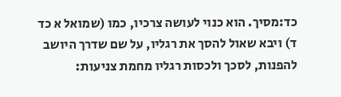כד:מסיך. הוא כנוי לעושה צרכיו, כמו (שמואל א כד ד) ויבא שאול להסך את רגליו, על שם שדרך היושב להפנות, לסכך ולכסות רגליו מחמת צניעות: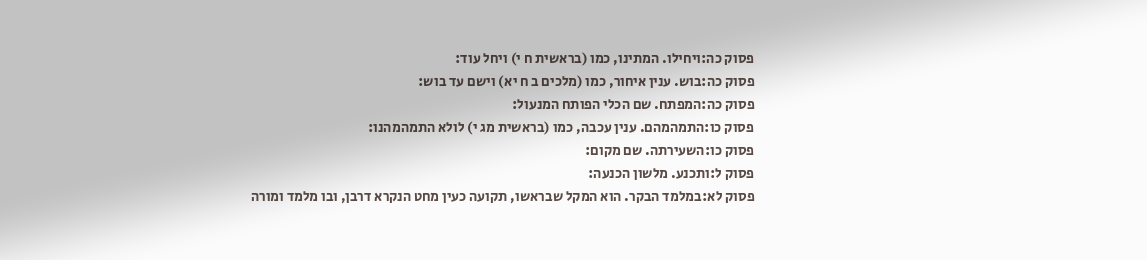פסוק כה:ויחילו. המתינו, כמו (בראשית ח י) ויחל עוד:
פסוק כה:בוש. ענין איחור, כמו (מלכים ב ח יא) וישם עד בוש:
פסוק כה:המפתח. שם הכלי הפותח המנעול:
פסוק כו:התמהמהם. ענין עכבה, כמו (בראשית מג י) לולא התמהמהנו:
פסוק כו:השעירתה. שם מקום:
פסוק ל:ותכנע. מלשון הכנעה:
פסוק לא:במלמד הבקר. הוא המקל שבראשו, תקועה כעין מחט הנקרא דרבן, ובו מלמד ומורה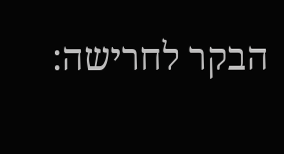הבקר לחרישה: